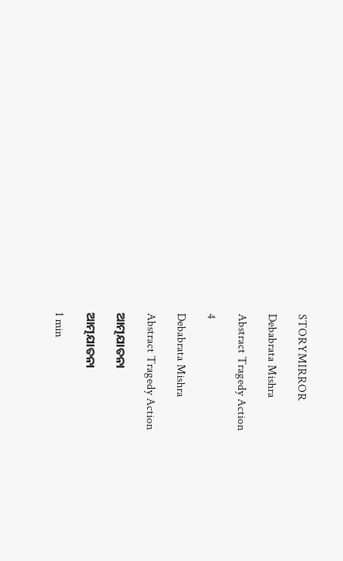STORYMIRROR

Debabrata Mishra

Abstract Tragedy Action

4

Debabrata Mishra

Abstract Tragedy Action

ଆତ୍ମଯାତନା

ଆତ୍ମଯାତନା

1 min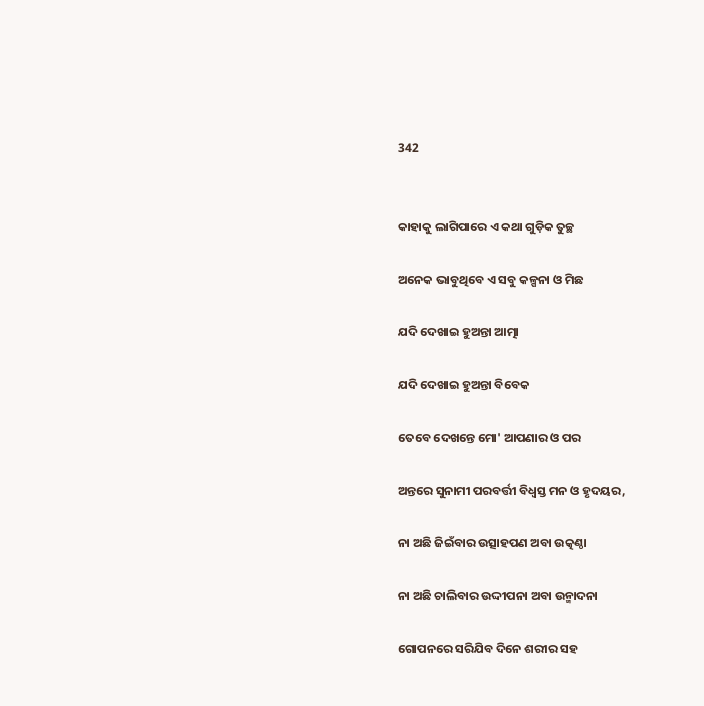342


କାହାକୁ ଲାଗିପାରେ ଏ କଥା ଗୁଡ଼ିକ ତୁଚ୍ଛ

ଅନେକ ଭାବୁଥିବେ ଏ ସବୁ କଳ୍ପନା ଓ ମିଛ

ଯଦି ଦେଖାଇ ହୁଅନ୍ତା ଆତ୍ମା

ଯଦି ଦେଖାଇ ହୁଅନ୍ତା ବିବେକ

ତେବେ ଦେଖନ୍ତେ ମୋ' ଆପଣାର ଓ ପର

ଅନ୍ତରେ ସୁନାମୀ ପରବର୍ତ୍ତୀ ବିଧ୍ୱସ୍ତ ମନ ଓ ହୃଦୟର,

ନା ଅଛି ଜିଇଁବାର ଉତ୍ସାହପଣ ଅବା ଉତ୍କଣ୍ଠା

ନା ଅଛି ଚାଲିବାର ଉଦ୍ଦୀପନା ଅବା ଉନ୍ମାଦନା

ଗୋପନରେ ସରିଯିବ ଦିନେ ଶରୀର ସହ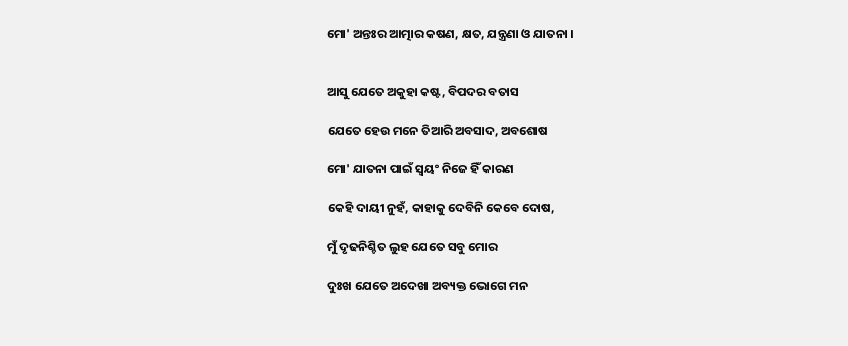ମୋ' ଅନ୍ତଃର ଆତ୍ମାର କଷଣ, କ୍ଷତ, ଯନ୍ତ୍ରଣା ଓ ଯାତନା ।


ଆସୁ ଯେତେ ଅକୁହା କଷ୍ଟ, ବିପଦର ବତାସ

ଯେତେ ହେଉ ମନେ ତିଆରି ଅବସାଦ, ଅବଶୋଷ

ମୋ' ଯାତନା ପାଇଁ ସ୍ୱୟଂ ନିଜେ ହିଁ କାରଣ

କେହି ଦାୟୀ ନୁହଁ, କାହାକୁ ଦେବିନି କେବେ ଦୋଷ,

ମୁଁ ଦୃଢନିଶ୍ଚିତ ଲୁହ ଯେତେ ସବୁ ମୋର

ଦୁଃଖ ଯେତେ ଅଦେଖା ଅବ୍ୟକ୍ତ ଭୋଗେ ମନ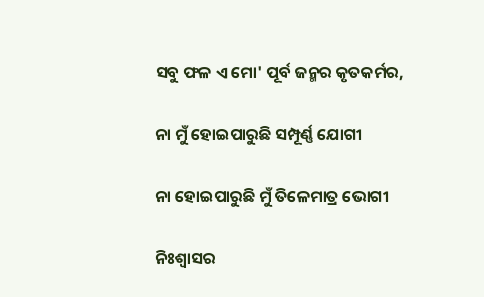ସବୁ ଫଳ ଏ ମୋ' ପୂର୍ବ ଜନ୍ମର କୃତକର୍ମର,

ନା ମୁଁ ହୋଇପାରୁଛି ସମ୍ପୂର୍ଣ୍ଣ ଯୋଗୀ

ନା ହୋଇପାରୁଛି ମୁଁ ତିଳେମାତ୍ର ଭୋଗୀ

ନିଃଶ୍ୱାସର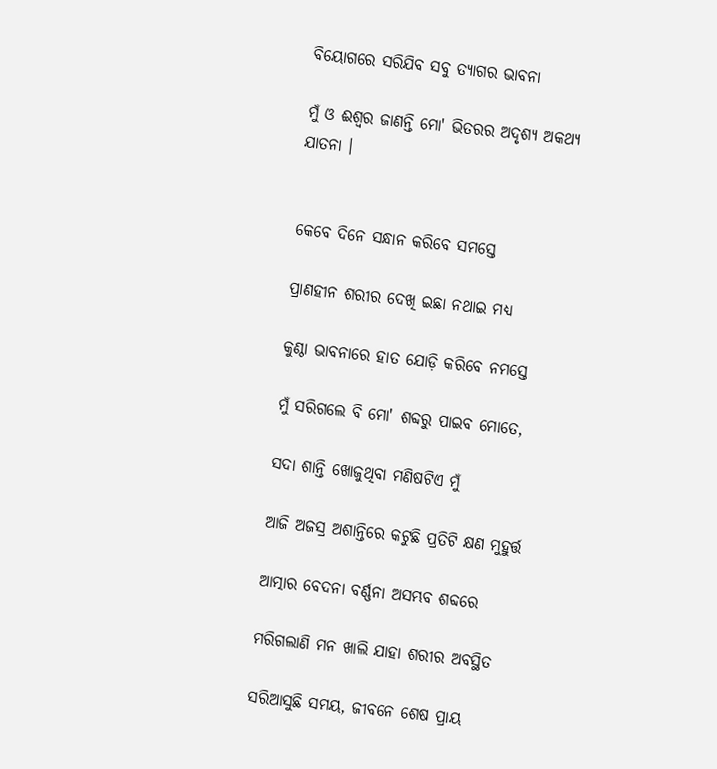ବିୟୋଗରେ ସରିଯିବ ସବୁ ତ୍ୟାଗର ଭାବନା

ମୁଁ ଓ ଈଶ୍ୱର ଜାଣନ୍ତି ମୋ' ଭିତରର ଅଦୃଶ୍ୟ ଅକଥ୍ୟ ଯାତନା ।


କେବେ ଦିନେ ସନ୍ଧାନ କରିବେ ସମସ୍ତେ

ପ୍ରାଣହୀନ ଶରୀର ଦେଖି ଇଛା ନଥାଇ ମଧ୍ୟ

କୁଣ୍ଠା ଭାବନାରେ ହାତ ଯୋଡ଼ି କରିବେ ନମସ୍ତେ

ମୁଁ ସରିଗଲେ ବି ମୋ' ଶବ୍ଦରୁ ପାଇବ ମୋତେ,

ସଦା ଶାନ୍ତି ଖୋଜୁଥିବା ମଣିଷଟିଏ ମୁଁ

ଆଜି ଅଜସ୍ର ଅଶାନ୍ତିରେ କଟୁଛି ପ୍ରତିଟି କ୍ଷଣ ମୁହୁର୍ତ୍ତ

ଆତ୍ମାର ବେଦନା ବର୍ଣ୍ଣନା ଅସମ୍ଭବ ଶବ୍ଦରେ

ମରିଗଲାଣି ମନ ଖାଲି ଯାହା ଶରୀର ଅବସ୍ଥିତ

ସରିଆସୁଛି ସମୟ, ଜୀବନେ ଶେଷ ପ୍ରାୟ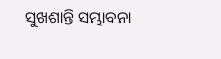ସୁଖଶାନ୍ତି ସମ୍ଭାବନା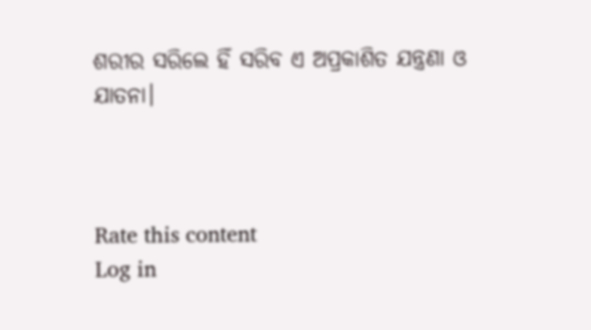ଶରୀର ସରିଲେ ହିଁ ସରିବ ଏ ଅପ୍ରକାଶିତ ଯନ୍ତ୍ରଣା ଓ ଯାତନା।



Rate this content
Log in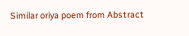Similar oriya poem from Abstract